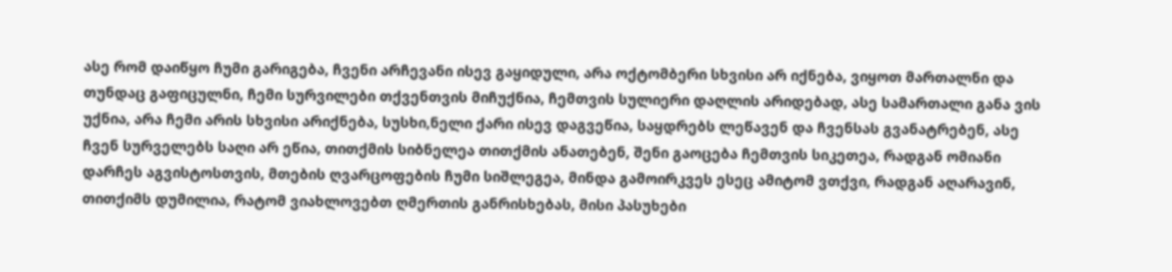ასე რომ დაიწყო ჩუმი გარიგება, ჩვენი არჩევანი ისევ გაყიდული, არა ოქტომბერი სხვისი არ იქნება, ვიყოთ მართალნი და თუნდაც გაფიცულნი, ჩემი სურვილები თქვენთვის მიჩუქნია, ჩემთვის სულიერი დაღლის არიდებად, ასე სამართალი განა ვის უქნია, არა ჩემი არის სხვისი არიქნება, სუსხი,ნელი ქარი ისევ დაგვეწია, საყდრებს ლეწავენ და ჩვენსას გვანატრებენ, ასე ჩვენ სურველებს საღი არ ეწია, თითქმის სიბნელეა თითქმის ანათებენ, შენი გაოცება ჩემთვის სიკეთეა, რადგან ომიანი დარჩეს აგვისტოსთვის, მთების ღვარცოფების ჩუმი სიშლეგეა, მინდა გამოირკვეს ესეც ამიტომ ვთქვი, რადგან აღარავინ, თითქიმს დუმილია, რატომ ვიახლოვებთ ღმერთის განრისხებას, მისი პასუხები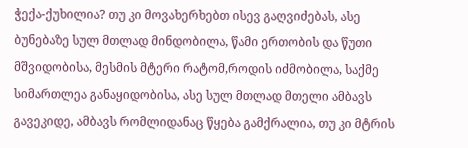ჭექა-ქუხილია? თუ კი მოვახერხებთ ისევ გაღვიძებას, ასე ბუნებაზე სულ მთლად მინდობილა, წამი ერთობის და წუთი მშვიდობისა, მესმის მტერი რატომ,როდის იძმობილა, საქმე სიმართლეა განაყიდობისა, ასე სულ მთლად მთელი ამბავს გავეკიდე, ამბავს რომლიდანაც წყება გამქრალია, თუ კი მტრის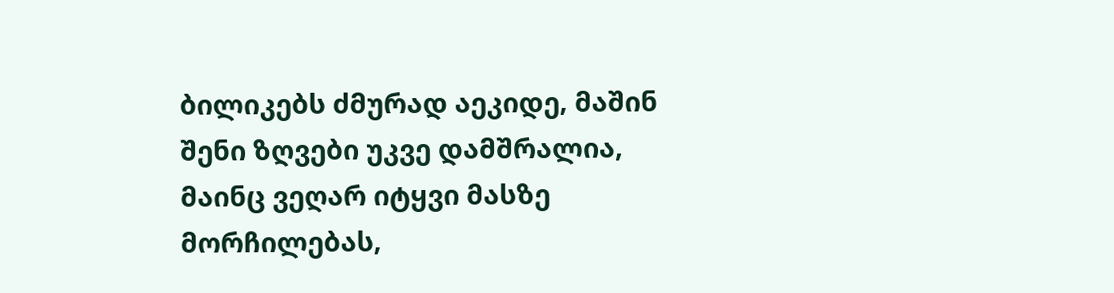ბილიკებს ძმურად აეკიდე, მაშინ შენი ზღვები უკვე დამშრალია, მაინც ვეღარ იტყვი მასზე მორჩილებას,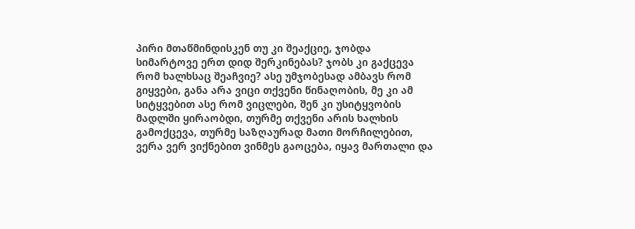პირი მთაწმინდისკენ თუ კი შეაქციე, ჯობდა სიმარტოვე ერთ დიდ შერკინებას? ჯობს კი გაქცევა რომ ხალხსაც შეაჩვიე? ასე უმჯობესად ამბავს რომ გიყვები, განა არა ვიცი თქვენი წინაღობის, მე კი ამ სიტყვებით ასე რომ ვიცლები, შენ კი უსიტყვობის მადლში ყირაობდი, თურმე თქვენი არის ხალხის გამოქცევა, თურმე საზღაურად მათი მორჩილებით, ვერა ვერ ვიქნებით ვინმეს გაოცება, იყავ მართალი და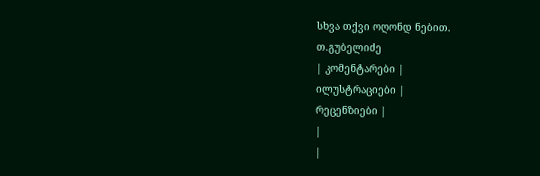სხვა თქვი ოღონდ ნებით.
თ.გუბელიძე
| კომენტარები |
ილუსტრაციები |
რეცენზიები |
|
|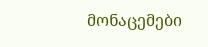მონაცემები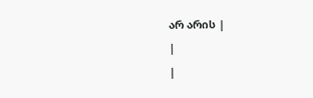არ არის |
|
|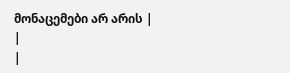მონაცემები არ არის |
|
|